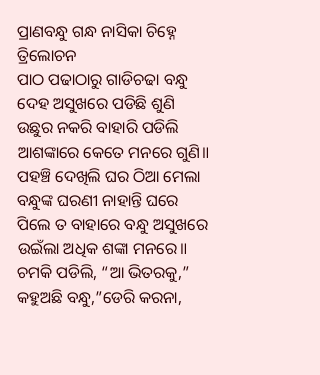ପ୍ରାଣବନ୍ଧୁ ଗନ୍ଧ ନାସିକା ଚିହ୍ନେ
ତ୍ରିଲୋଚନ
ପାଠ ପଢାଠାରୁ ଗାଡିଚଢା ବନ୍ଧୁ
ଦେହ ଅସୁଖରେ ପଡିଛି ଶୁଣି
ଉଛୁର ନକରି ବାହାରି ପଡିଲି
ଆଶଙ୍କାରେ କେତେ ମନରେ ଗୁଣି॥
ପହଞ୍ଚି ଦେଖିଲି ଘର ଠିଆ ମେଲା
ବନ୍ଧୁଙ୍କ ଘରଣୀ ନାହାନ୍ତି ଘରେ
ପିଲେ ତ ବାହାରେ ବନ୍ଧୁ ଅସୁଖରେ
ଉଇଁଲା ଅଧିକ ଶଙ୍କା ମନରେ॥
ଚମକି ପଡିଲି, “ଆ ଭିତରକୁ,”
କହୁଅଛି ବନ୍ଧୁ,”ଡେରି କରନା,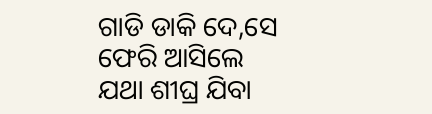ଗାଡି ଡାକି ଦେ,ସେ ଫେରି ଆସିଲେ
ଯଥା ଶୀଘ୍ର ଯିବା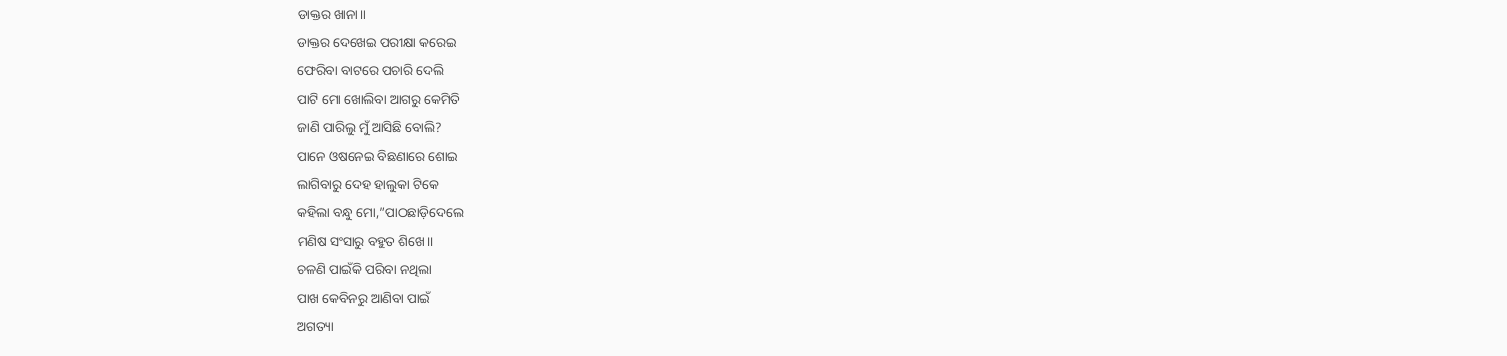ଡାକ୍ତର ଖାନା॥
ଡାକ୍ତର ଦେଖେଇ ପରୀକ୍ଷା କରେଇ
ଫେରିବା ବାଟରେ ପଚାରି ଦେଲି
ପାଟି ମୋ ଖୋଲିବା ଆଗରୁ କେମିତି
ଜାଣି ପାରିଲୁ ମୁଁ ଆସିଛି ବୋଲି?
ପାନେ ଓଷନେଇ ବିଛଣାରେ ଶୋଇ
ଲାଗିବାରୁ ଦେହ ହାଲୁକା ଟିକେ
କହିଲା ବନ୍ଧୁ ମୋ,”ପାଠଛାଡ଼ିଦେଲେ
ମଣିଷ ସଂସାରୁ ବହୁତ ଶିଖେ।।
ଚଳଣି ପାଇଁକି ପରିବା ନଥିଲା
ପାଖ କେବିନରୁ ଆଣିବା ପାଇଁ
ଅଗତ୍ୟା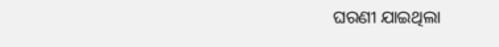ଘରଣୀ ଯାଇଥିଲା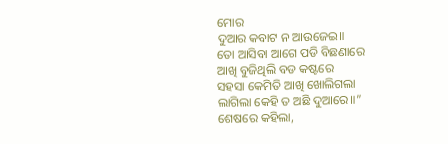ମୋର
ଦୁଆର କବାଟ ନ ଆଉଜେଇ॥
ତୋ ଆସିବା ଆଗେ ପଡି ବିଛଣାରେ
ଆଖି ବୁଜିଥିଲି ବଡ କଷ୍ଟରେ
ସହସା କେମିତି ଆଖି ଖୋଲିଗଲା
ଲାଗିଲା କେହି ତ ଅଛି ଦୁଆରେ॥”
ଶେଷରେ କହିଲା,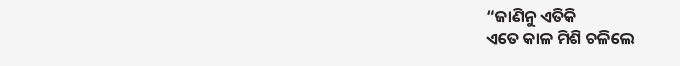“ଜାଣିନୁ ଏତିକି
ଏତେ କାଳ ମିଶି ଚଳିଲେ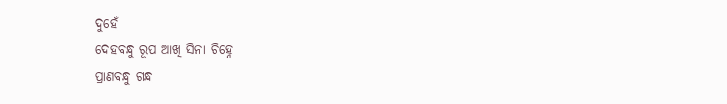ଦୁହେଁ
ଦେହବନ୍ଧୁ ରୂପ ଆଖି ସିନା ଚିହ୍ନେ
ପ୍ରାଣବନ୍ଧୁ ଗନ୍ଧ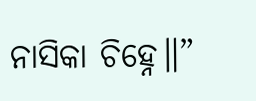ନାସିକା ଚିହ୍ନେ॥”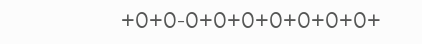+୦+୦-୦+୦+୦+୦+୦+୦+୦+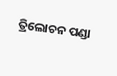ତ୍ରିଲୋଚନ ପଣ୍ଡା